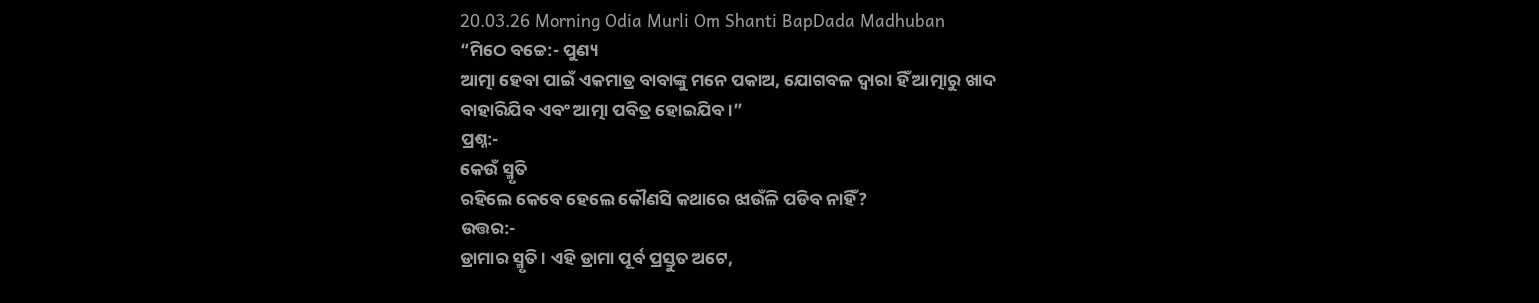20.03.26 Morning Odia Murli Om Shanti BapDada Madhuban
“ମିଠେ ବଚ୍ଚେ:- ପୁଣ୍ୟ
ଆତ୍ମା ହେବା ପାଇଁ ଏକମାତ୍ର ବାବାଙ୍କୁ ମନେ ପକାଅ, ଯୋଗବଳ ଦ୍ୱାରା ହିଁ ଆତ୍ମାରୁ ଖାଦ
ବାହାରିଯିବ ଏବଂ ଆତ୍ମା ପବିତ୍ର ହୋଇଯିବ ।”
ପ୍ରଶ୍ନ:-
କେଉଁ ସ୍ମୃତି
ରହିଲେ କେବେ ହେଲେ କୌଣସି କଥାରେ ଝାଉଁଳି ପଡିବ ନାହିଁ?
ଉତ୍ତର:-
ଡ୍ରାମାର ସ୍ମୃତି । ଏହି ଡ୍ରାମା ପୂର୍ବ ପ୍ରସ୍ତୁତ ଅଟେ,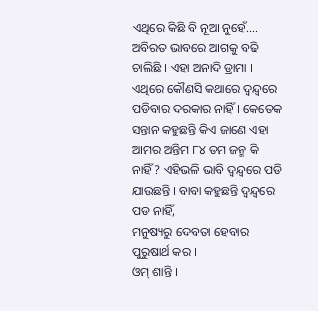ଏଥିରେ କିଛି ବି ନୂଆ ନୁହେଁ....
ଅବିରତ ଭାବରେ ଆଗକୁ ବଢି ଚାଲିଛି । ଏହା ଅନାଦି ଡ୍ରାମା । ଏଥିରେ କୌଣସି କଥାରେ ଦ୍ୱନ୍ଦ୍ୱରେ
ପଡିବାର ଦରକାର ନାହିଁ । କେତେକ ସନ୍ତାନ କହୁଛନ୍ତି କିଏ ଜାଣେ ଏହା ଆମର ଅନ୍ତିମ ୮୪ ତମ ଜନ୍ମ କି
ନାହିଁ? ଏହିଭଳି ଭାବି ଦ୍ୱନ୍ଦ୍ୱରେ ପଡି ଯାଉଛନ୍ତି । ବାବା କହୁଛନ୍ତି ଦ୍ୱନ୍ଦ୍ୱରେ ପଡ ନାହିଁ,
ମନୁଷ୍ୟରୁ ଦେବତା ହେବାର ପୁରୁଷାର୍ଥ କର ।
ଓମ୍ ଶାନ୍ତି ।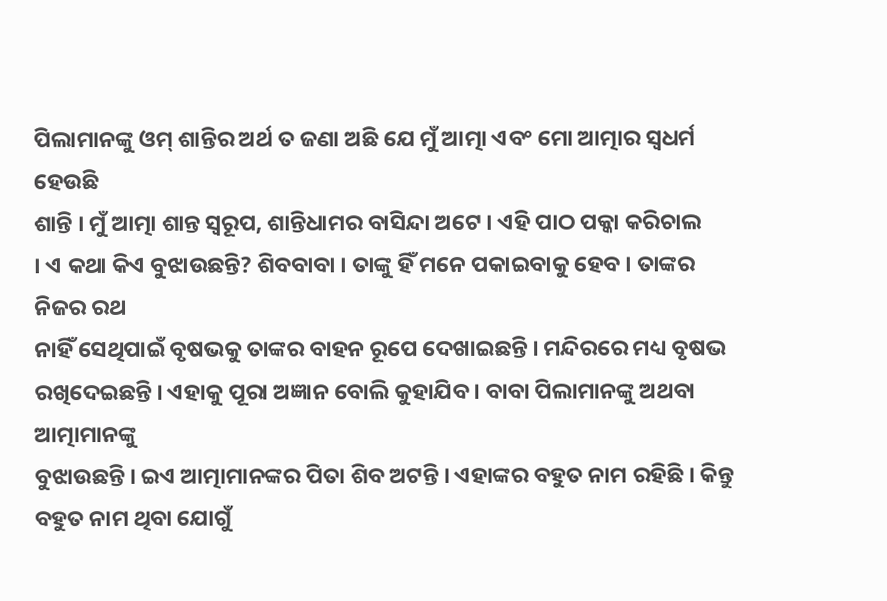ପିଲାମାନଙ୍କୁ ଓମ୍ ଶାନ୍ତିର ଅର୍ଥ ତ ଜଣା ଅଛି ଯେ ମୁଁ ଆତ୍ମା ଏବଂ ମୋ ଆତ୍ମାର ସ୍ୱଧର୍ମ ହେଉଛି
ଶାନ୍ତି । ମୁଁ ଆତ୍ମା ଶାନ୍ତ ସ୍ୱରୂପ, ଶାନ୍ତିଧାମର ବାସିନ୍ଦା ଅଟେ । ଏହି ପାଠ ପକ୍କା କରିଚାଲ
। ଏ କଥା କିଏ ବୁଝାଉଛନ୍ତି? ଶିବବାବା । ତାଙ୍କୁ ହିଁ ମନେ ପକାଇବାକୁ ହେବ । ତାଙ୍କର ନିଜର ରଥ
ନାହିଁ ସେଥିପାଇଁ ବୃଷଭକୁ ତାଙ୍କର ବାହନ ରୂପେ ଦେଖାଇଛନ୍ତି । ମନ୍ଦିରରେ ମଧ୍ୟ ବୃଷଭ
ରଖିଦେଇଛନ୍ତି । ଏହାକୁ ପୂରା ଅଜ୍ଞାନ ବୋଲି କୁହାଯିବ । ବାବା ପିଲାମାନଙ୍କୁ ଅଥବା ଆତ୍ମାମାନଙ୍କୁ
ବୁଝାଉଛନ୍ତି । ଇଏ ଆତ୍ମାମାନଙ୍କର ପିତା ଶିବ ଅଟନ୍ତି । ଏହାଙ୍କର ବହୁତ ନାମ ରହିଛି । କିନ୍ତୁ
ବହୁତ ନାମ ଥିବା ଯୋଗୁଁ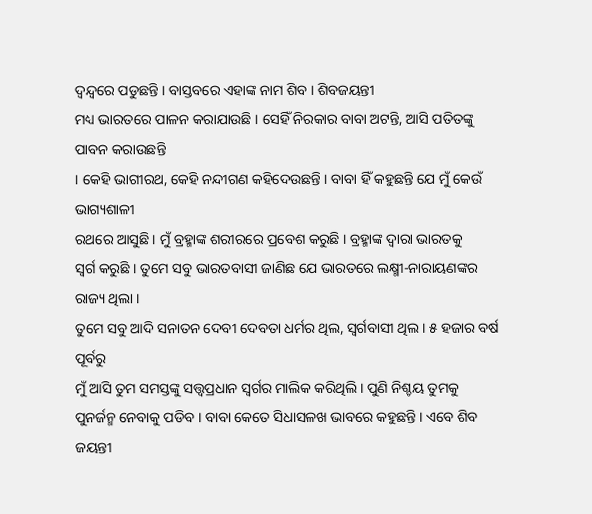ଦ୍ୱନ୍ଦ୍ୱରେ ପଡୁଛନ୍ତି । ବାସ୍ତବରେ ଏହାଙ୍କ ନାମ ଶିବ । ଶିବଜୟନ୍ତୀ
ମଧ୍ୟ ଭାରତରେ ପାଳନ କରାଯାଉଛି । ସେହିଁ ନିରକାର ବାବା ଅଟନ୍ତି, ଆସି ପତିତଙ୍କୁ ପାବନ କରାଉଛନ୍ତି
। କେହି ଭାଗୀରଥ, କେହି ନନ୍ଦୀଗଣ କହିଦେଉଛନ୍ତି । ବାବା ହିଁ କହୁଛନ୍ତି ଯେ ମୁଁ କେଉଁ ଭାଗ୍ୟଶାଳୀ
ରଥରେ ଆସୁଛି । ମୁଁ ବ୍ରହ୍ମାଙ୍କ ଶରୀରରେ ପ୍ରବେଶ କରୁଛି । ବ୍ରହ୍ମାଙ୍କ ଦ୍ୱାରା ଭାରତକୁ
ସ୍ୱର୍ଗ କରୁଛି । ତୁମେ ସବୁ ଭାରତବାସୀ ଜାଣିଛ ଯେ ଭାରତରେ ଲକ୍ଷ୍ମୀ-ନାରାୟଣଙ୍କର ରାଜ୍ୟ ଥିଲା ।
ତୁମେ ସବୁ ଆଦି ସନାତନ ଦେବୀ ଦେବତା ଧର୍ମର ଥିଲ, ସ୍ୱର୍ଗବାସୀ ଥିଲ । ୫ ହଜାର ବର୍ଷ ପୂର୍ବରୁ
ମୁଁ ଆସି ତୁମ ସମସ୍ତଙ୍କୁ ସତ୍ତ୍ୱପ୍ରଧାନ ସ୍ୱର୍ଗର ମାଲିକ କରିଥିଲି । ପୁଣି ନିଶ୍ଚୟ ତୁମକୁ
ପୁନର୍ଜନ୍ମ ନେବାକୁ ପଡିବ । ବାବା କେତେ ସିଧାସଳଖ ଭାବରେ କହୁଛନ୍ତି । ଏବେ ଶିବ ଜୟନ୍ତୀ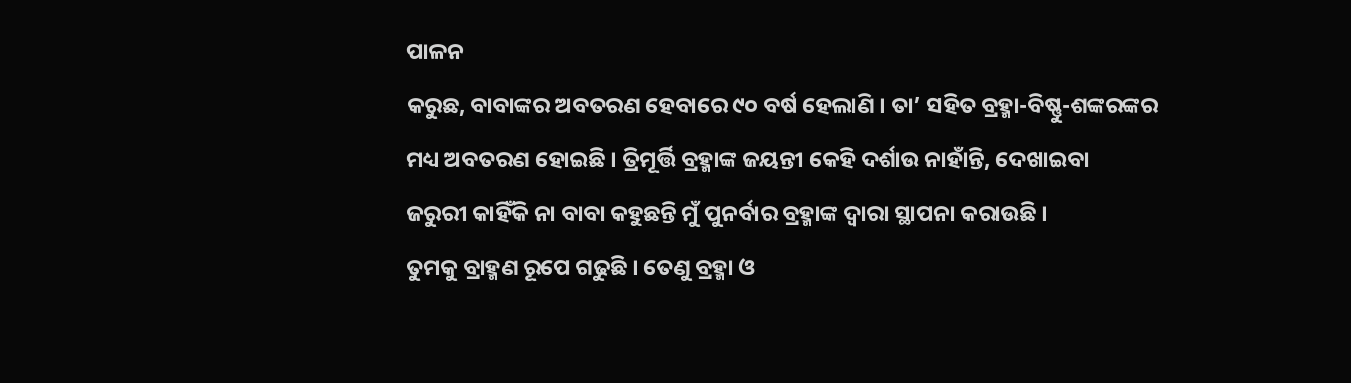ପାଳନ
କରୁଛ, ବାବାଙ୍କର ଅବତରଣ ହେବାରେ ୯୦ ବର୍ଷ ହେଲାଣି । ତା’ ସହିତ ବ୍ରହ୍ମା-ବିଷ୍ଣୁ-ଶଙ୍କରଙ୍କର
ମଧ୍ୟ ଅବତରଣ ହୋଇଛି । ତ୍ରିମୂର୍ତ୍ତି ବ୍ରହ୍ମାଙ୍କ ଜୟନ୍ତୀ କେହି ଦର୍ଶାଉ ନାହାଁନ୍ତି, ଦେଖାଇବା
ଜରୁରୀ କାହିଁକି ନା ବାବା କହୁଛନ୍ତି ମୁଁ ପୁନର୍ବାର ବ୍ରହ୍ମାଙ୍କ ଦ୍ୱାରା ସ୍ଥାପନା କରାଉଛି ।
ତୁମକୁ ବ୍ରାହ୍ମଣ ରୂପେ ଗଢୁଛି । ତେଣୁ ବ୍ରହ୍ମା ଓ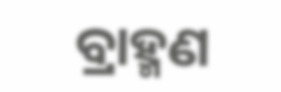ବ୍ରାହ୍ମଣ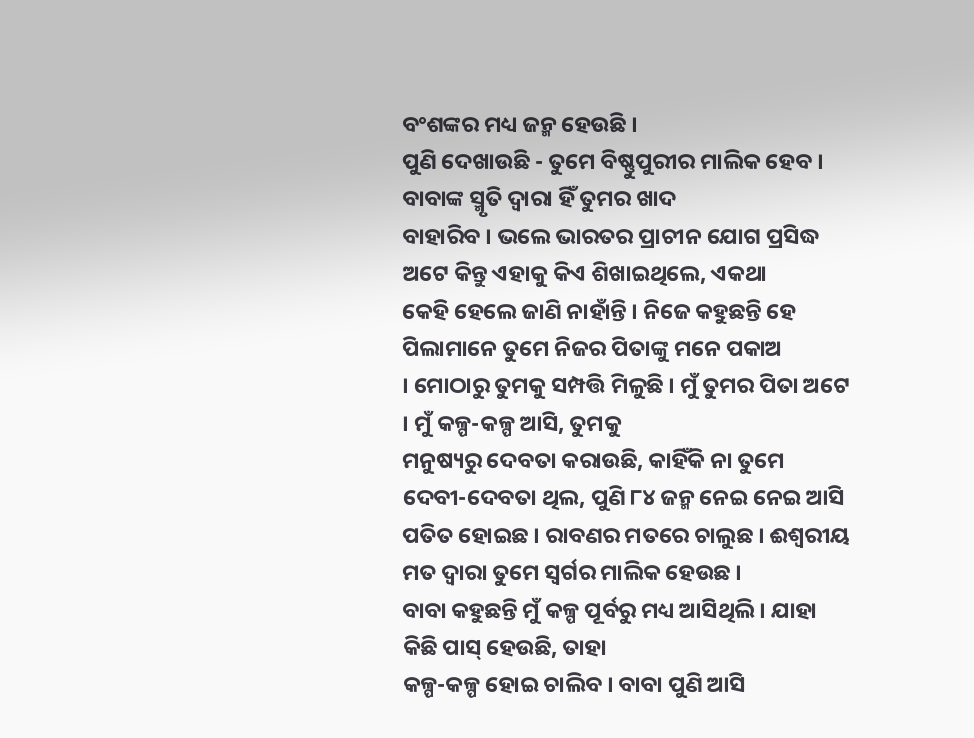ବଂଶଙ୍କର ମଧ୍ୟ ଜନ୍ମ ହେଉଛି ।
ପୁଣି ଦେଖାଉଛି - ତୁମେ ବିଷ୍ଣୁପୁରୀର ମାଲିକ ହେବ । ବାବାଙ୍କ ସ୍ମୃତି ଦ୍ୱାରା ହିଁ ତୁମର ଖାଦ
ବାହାରିବ । ଭଲେ ଭାରତର ପ୍ରାଚୀନ ଯୋଗ ପ୍ରସିଦ୍ଧ ଅଟେ କିନ୍ତୁ ଏହାକୁ କିଏ ଶିଖାଇଥିଲେ, ଏକଥା
କେହି ହେଲେ ଜାଣି ନାହାଁନ୍ତି । ନିଜେ କହୁଛନ୍ତି ହେ ପିଲାମାନେ ତୁମେ ନିଜର ପିତାଙ୍କୁ ମନେ ପକାଅ
। ମୋଠାରୁ ତୁମକୁ ସମ୍ପତ୍ତି ମିଳୁଛି । ମୁଁ ତୁମର ପିତା ଅଟେ । ମୁଁ କଳ୍ପ-କଳ୍ପ ଆସି, ତୁମକୁ
ମନୁଷ୍ୟରୁ ଦେବତା କରାଉଛି, କାହିଁକି ନା ତୁମେ ଦେବୀ-ଦେବତା ଥିଲ, ପୁଣି ୮୪ ଜନ୍ମ ନେଇ ନେଇ ଆସି
ପତିତ ହୋଇଛ । ରାବଣର ମତରେ ଚାଲୁଛ । ଈଶ୍ୱରୀୟ ମତ ଦ୍ୱାରା ତୁମେ ସ୍ୱର୍ଗର ମାଲିକ ହେଉଛ ।
ବାବା କହୁଛନ୍ତି ମୁଁ କଳ୍ପ ପୂର୍ବରୁ ମଧ୍ୟ ଆସିଥିଲି । ଯାହା କିଛି ପାସ୍ ହେଉଛି, ତାହା
କଳ୍ପ-କଳ୍ପ ହୋଇ ଚାଲିବ । ବାବା ପୁଣି ଆସି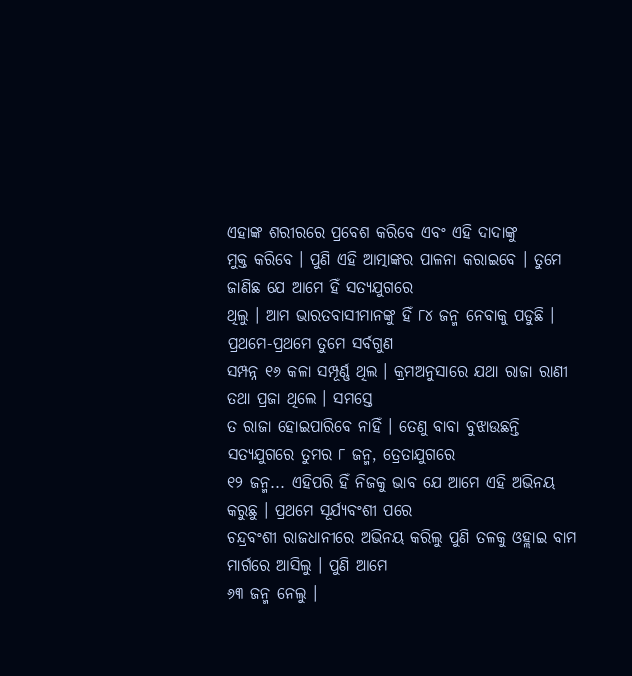ଏହାଙ୍କ ଶରୀରରେ ପ୍ରବେଶ କରିବେ ଏବଂ ଏହି ଦାଦାଙ୍କୁ
ମୁକ୍ତ କରିବେ । ପୁଣି ଏହି ଆତ୍ମାଙ୍କର ପାଳନା କରାଇବେ । ତୁମେ ଜାଣିଛ ଯେ ଆମେ ହିଁ ସତ୍ୟଯୁଗରେ
ଥିଲୁ । ଆମ ଭାରତବାସୀମାନଙ୍କୁ ହିଁ ୮୪ ଜନ୍ମ ନେବାକୁ ପଡୁଛି । ପ୍ରଥମେ-ପ୍ରଥମେ ତୁମେ ସର୍ବଗୁଣ
ସମ୍ପନ୍ନ ୧୬ କଳା ସମ୍ପୂର୍ଣ୍ଣ ଥିଲ । କ୍ରମଅନୁସାରେ ଯଥା ରାଜା ରାଣୀ ତଥା ପ୍ରଜା ଥିଲେ । ସମସ୍ତେ
ତ ରାଜା ହୋଇପାରିବେ ନାହିଁ । ତେଣୁ ବାବା ବୁଝାଉଛନ୍ତି ସତ୍ୟଯୁଗରେ ତୁମର ୮ ଜନ୍ମ, ତ୍ରେତାଯୁଗରେ
୧୨ ଜନ୍ମ... ଏହିପରି ହିଁ ନିଜକୁ ଭାବ ଯେ ଆମେ ଏହି ଅଭିନୟ କରୁଛୁ । ପ୍ରଥମେ ସୂର୍ଯ୍ୟବଂଶୀ ପରେ
ଚନ୍ଦ୍ରବଂଶୀ ରାଜଧାନୀରେ ଅଭିନୟ କରିଲୁ ପୁଣି ତଳକୁ ଓହ୍ଲାଇ ବାମ ମାର୍ଗରେ ଆସିଲୁ । ପୁଣି ଆମେ
୬୩ ଜନ୍ମ ନେଲୁ ।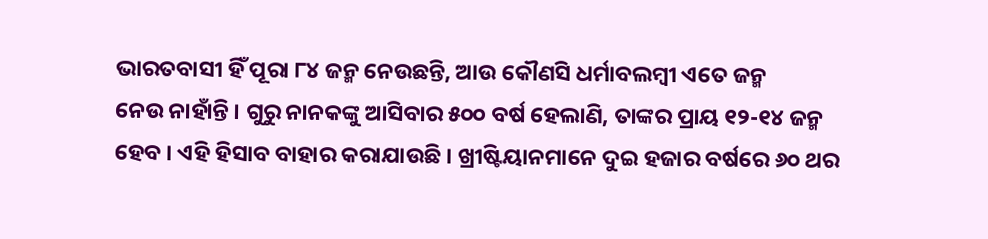ଭାରତବାସୀ ହିଁ ପୂରା ୮୪ ଜନ୍ମ ନେଉଛନ୍ତି, ଆଉ କୌଣସି ଧର୍ମାବଲମ୍ବୀ ଏତେ ଜନ୍ମ
ନେଉ ନାହାଁନ୍ତି । ଗୁରୁ ନାନକଙ୍କୁ ଆସିବାର ୫୦୦ ବର୍ଷ ହେଲାଣି, ତାଙ୍କର ପ୍ରାୟ ୧୨-୧୪ ଜନ୍ମ
ହେବ । ଏହି ହିସାବ ବାହାର କରାଯାଉଛି । ଖ୍ରୀଷ୍ଟିୟାନମାନେ ଦୁଇ ହଜାର ବର୍ଷରେ ୬୦ ଥର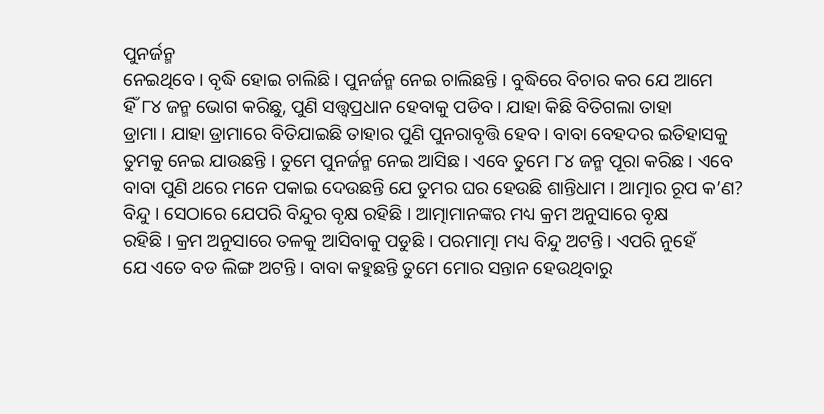ପୁନର୍ଜନ୍ମ
ନେଇଥିବେ । ବୃଦ୍ଧି ହୋଇ ଚାଲିଛି । ପୁନର୍ଜନ୍ମ ନେଇ ଚାଲିଛନ୍ତି । ବୁଦ୍ଧିରେ ବିଚାର କର ଯେ ଆମେ
ହିଁ ୮୪ ଜନ୍ମ ଭୋଗ କରିଛୁ, ପୁଣି ସତ୍ତ୍ୱପ୍ରଧାନ ହେବାକୁ ପଡିବ । ଯାହା କିଛି ବିତିଗଲା ତାହା
ଡ୍ରାମା । ଯାହା ଡ୍ରାମାରେ ବିତିଯାଇଛି ତାହାର ପୁଣି ପୁନରାବୃତ୍ତି ହେବ । ବାବା ବେହଦର ଇତିହାସକୁ
ତୁମକୁ ନେଇ ଯାଉଛନ୍ତି । ତୁମେ ପୁନର୍ଜନ୍ମ ନେଇ ଆସିଛ । ଏବେ ତୁମେ ୮୪ ଜନ୍ମ ପୂରା କରିଛ । ଏବେ
ବାବା ପୁଣି ଥରେ ମନେ ପକାଇ ଦେଉଛନ୍ତି ଯେ ତୁମର ଘର ହେଉଛି ଶାନ୍ତିଧାମ । ଆତ୍ମାର ରୂପ କ’ଣ?
ବିନ୍ଦୁ । ସେଠାରେ ଯେପରି ବିନ୍ଦୁର ବୃକ୍ଷ ରହିଛି । ଆତ୍ମାମାନଙ୍କର ମଧ୍ୟ କ୍ରମ ଅନୁସାରେ ବୃକ୍ଷ
ରହିଛି । କ୍ରମ ଅନୁସାରେ ତଳକୁ ଆସିବାକୁ ପଡୁଛି । ପରମାତ୍ମା ମଧ୍ୟ ବିନ୍ଦୁ ଅଟନ୍ତି । ଏପରି ନୁହେଁ
ଯେ ଏତେ ବଡ ଲିଙ୍ଗ ଅଟନ୍ତି । ବାବା କହୁଛନ୍ତି ତୁମେ ମୋର ସନ୍ତାନ ହେଉଥିବାରୁ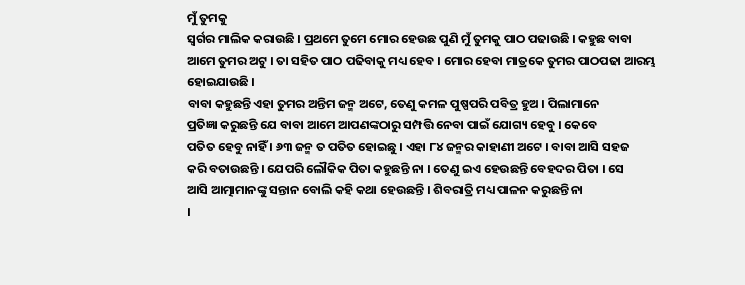ମୁଁ ତୁମକୁ
ସ୍ୱର୍ଗର ମାଲିକ କରାଉଛି । ପ୍ରଥମେ ତୁମେ ମୋର ହେଉଛ ପୁଣି ମୁଁ ତୁମକୁ ପାଠ ପଢାଉଛି । କହୁଛ ବାବା
ଆମେ ତୁମର ଅଟୁ । ତା ସହିତ ପାଠ ପଢିବାକୁ ମଧ୍ୟ ହେବ । ମୋର ହେବା ମାତ୍ରକେ ତୁମର ପାଠପଢା ଆରମ୍ଭ
ହୋଇଯାଉଛି ।
ବାବା କହୁଛନ୍ତି ଏହା ତୁମର ଅନ୍ତିମ ଜନ୍ମ ଅଟେ, ତେଣୁ କମଳ ପୁଷ୍ପପରି ପବିତ୍ର ହୁଅ । ପିଲାମାନେ
ପ୍ରତିଜ୍ଞା କରୁଛନ୍ତି ଯେ ବାବା ଆମେ ଆପଣଙ୍କଠାରୁ ସମ୍ପତ୍ତି ନେବା ପାଇଁ ଯୋଗ୍ୟ ହେବୁ । କେବେ
ପତିତ ହେବୁ ନାହିଁ । ୬୩ ଜନ୍ମ ତ ପତିତ ହୋଇଛୁ । ଏହା ୮୪ ଜନ୍ମର କାହାଣୀ ଅଟେ । ବାବା ଆସି ସହଜ
କରି ବତାଉଛନ୍ତି । ଯେପରି ଲୌକିକ ପିତା କହୁଛନ୍ତି ନା । ତେଣୁ ଇଏ ହେଉଛନ୍ତି ବେହଦର ପିତା । ସେ
ଆସି ଆତ୍ମାମାନଙ୍କୁ ସନ୍ତାନ ବୋଲି କହି କଥା ହେଉଛନ୍ତି । ଶିବରାତ୍ରି ମଧ୍ୟ ପାଳନ କରୁଛନ୍ତି ନା
।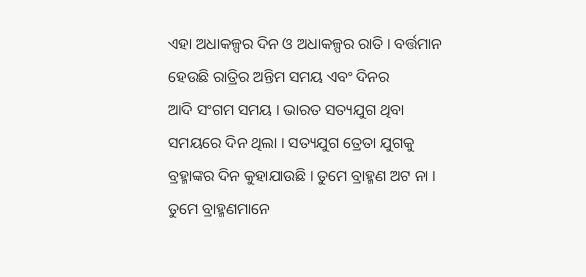ଏହା ଅଧାକଳ୍ପର ଦିନ ଓ ଅଧାକଳ୍ପର ରାତି । ବର୍ତ୍ତମାନ ହେଉଛି ରାତ୍ରିର ଅନ୍ତିମ ସମୟ ଏବଂ ଦିନର
ଆଦି ସଂଗମ ସମୟ । ଭାରତ ସତ୍ୟଯୁଗ ଥିବା ସମୟରେ ଦିନ ଥିଲା । ସତ୍ୟଯୁଗ ତ୍ରେତା ଯୁଗକୁ
ବ୍ରହ୍ମାଙ୍କର ଦିନ କୁହାଯାଉଛି । ତୁମେ ବ୍ରାହ୍ମଣ ଅଟ ନା । ତୁମେ ବ୍ରାହ୍ମଣମାନେ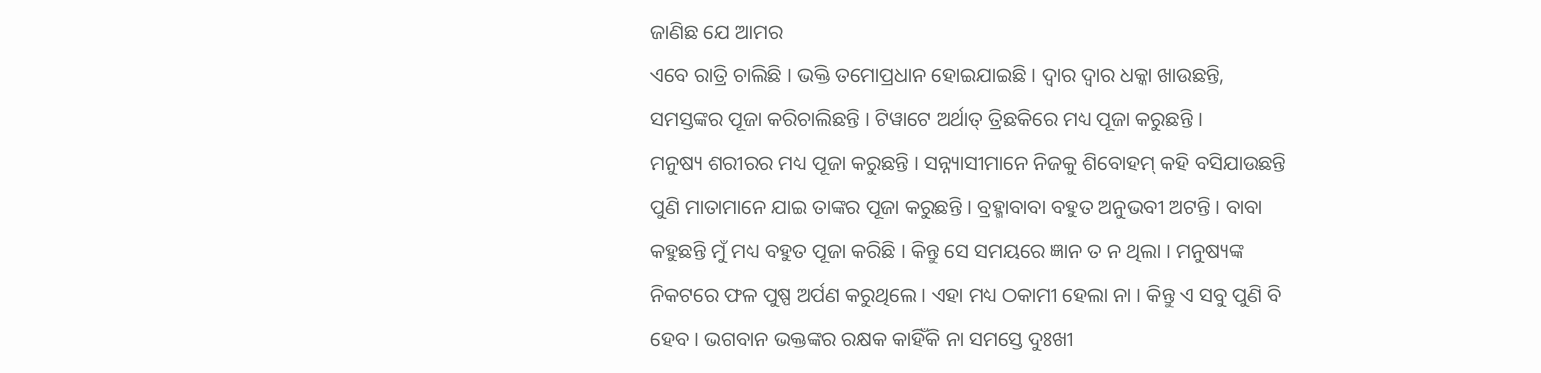ଜାଣିଛ ଯେ ଆମର
ଏବେ ରାତ୍ରି ଚାଲିଛି । ଭକ୍ତି ତମୋପ୍ରଧାନ ହୋଇଯାଇଛି । ଦ୍ୱାର ଦ୍ୱାର ଧକ୍କା ଖାଉଛନ୍ତି,
ସମସ୍ତଙ୍କର ପୂଜା କରିଚାଲିଛନ୍ତି । ଟିୱାଟେ ଅର୍ଥାତ୍ ତ୍ରିଛକିରେ ମଧ୍ୟ ପୂଜା କରୁଛନ୍ତି ।
ମନୁଷ୍ୟ ଶରୀରର ମଧ୍ୟ ପୂଜା କରୁଛନ୍ତି । ସନ୍ନ୍ୟାସୀମାନେ ନିଜକୁ ଶିବୋହମ୍ କହି ବସିଯାଉଛନ୍ତି
ପୁଣି ମାତାମାନେ ଯାଇ ତାଙ୍କର ପୂଜା କରୁଛନ୍ତି । ବ୍ରହ୍ମାବାବା ବହୁତ ଅନୁଭବୀ ଅଟନ୍ତି । ବାବା
କହୁଛନ୍ତି ମୁଁ ମଧ୍ୟ ବହୁତ ପୂଜା କରିଛି । କିନ୍ତୁ ସେ ସମୟରେ ଜ୍ଞାନ ତ ନ ଥିଲା । ମନୁଷ୍ୟଙ୍କ
ନିକଟରେ ଫଳ ପୁଷ୍ପ ଅର୍ପଣ କରୁଥିଲେ । ଏହା ମଧ୍ୟ ଠକାମୀ ହେଲା ନା । କିନ୍ତୁ ଏ ସବୁ ପୁଣି ବି
ହେବ । ଭଗବାନ ଭକ୍ତଙ୍କର ରକ୍ଷକ କାହିଁକି ନା ସମସ୍ତେ ଦୁଃଖୀ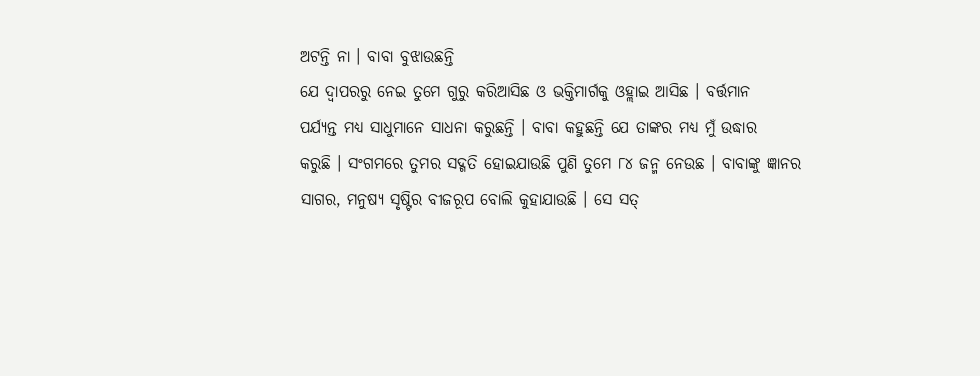ଅଟନ୍ତି ନା । ବାବା ବୁଝାଉଛନ୍ତି
ଯେ ଦ୍ୱାପରରୁ ନେଇ ତୁମେ ଗୁରୁ କରିଆସିଛ ଓ ଭକ୍ତିମାର୍ଗକୁ ଓହ୍ଲାଇ ଆସିଛ । ବର୍ତ୍ତମାନ
ପର୍ଯ୍ୟନ୍ତ ମଧ୍ୟ ସାଧୁମାନେ ସାଧନା କରୁଛନ୍ତି । ବାବା କହୁଛନ୍ତି ଯେ ତାଙ୍କର ମଧ୍ୟ ମୁଁ ଉଦ୍ଧାର
କରୁଛି । ସଂଗମରେ ତୁମର ସଦ୍ଗତି ହୋଇଯାଉଛି ପୁଣି ତୁମେ ୮୪ ଜନ୍ମ ନେଉଛ । ବାବାଙ୍କୁ ଜ୍ଞାନର
ସାଗର, ମନୁଷ୍ୟ ସୃଷ୍ଟିର ବୀଜରୂପ ବୋଲି କୁହାଯାଉଛି । ସେ ସତ୍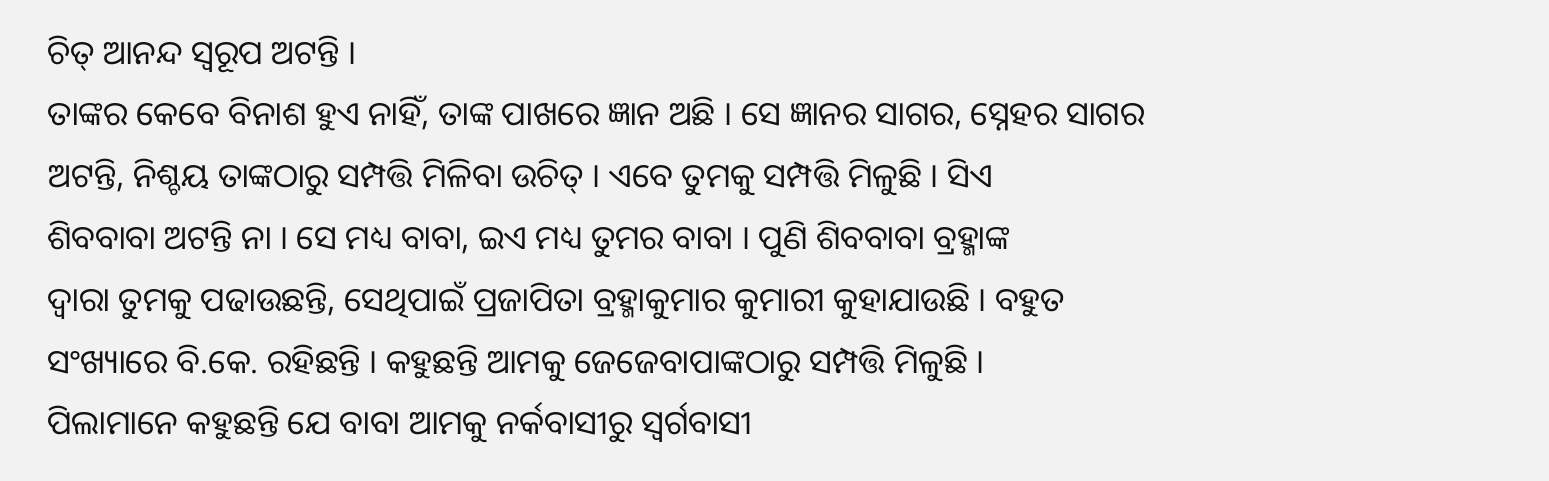ଚିତ୍ ଆନନ୍ଦ ସ୍ୱରୂପ ଅଟନ୍ତି ।
ତାଙ୍କର କେବେ ବିନାଶ ହୁଏ ନାହିଁ, ତାଙ୍କ ପାଖରେ ଜ୍ଞାନ ଅଛି । ସେ ଜ୍ଞାନର ସାଗର, ସ୍ନେହର ସାଗର
ଅଟନ୍ତି, ନିଶ୍ଚୟ ତାଙ୍କଠାରୁ ସମ୍ପତ୍ତି ମିଳିବା ଉଚିତ୍ । ଏବେ ତୁମକୁ ସମ୍ପତ୍ତି ମିଳୁଛି । ସିଏ
ଶିବବାବା ଅଟନ୍ତି ନା । ସେ ମଧ୍ୟ ବାବା, ଇଏ ମଧ୍ୟ ତୁମର ବାବା । ପୁଣି ଶିବବାବା ବ୍ରହ୍ମାଙ୍କ
ଦ୍ୱାରା ତୁମକୁ ପଢାଉଛନ୍ତି, ସେଥିପାଇଁ ପ୍ରଜାପିତା ବ୍ରହ୍ମାକୁମାର କୁମାରୀ କୁହାଯାଉଛି । ବହୁତ
ସଂଖ୍ୟାରେ ବି.କେ. ରହିଛନ୍ତି । କହୁଛନ୍ତି ଆମକୁ ଜେଜେବାପାଙ୍କଠାରୁ ସମ୍ପତ୍ତି ମିଳୁଛି ।
ପିଲାମାନେ କହୁଛନ୍ତି ଯେ ବାବା ଆମକୁ ନର୍କବାସୀରୁ ସ୍ୱର୍ଗବାସୀ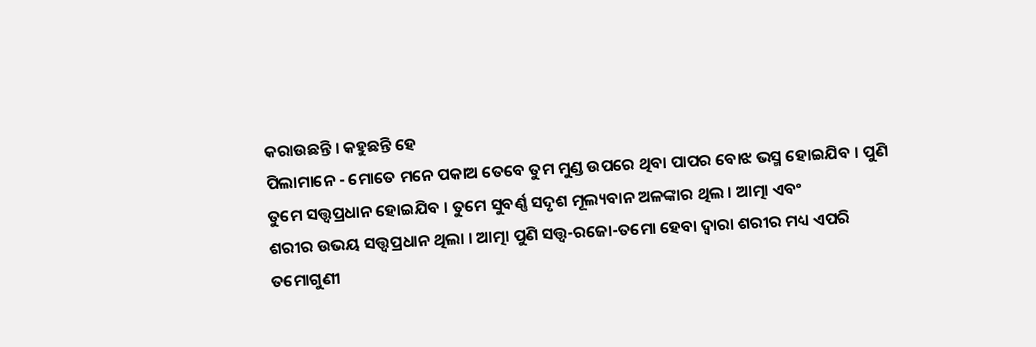କରାଉଛନ୍ତି । କହୁଛନ୍ତି ହେ
ପିଲାମାନେ - ମୋତେ ମନେ ପକାଅ ତେବେ ତୁମ ମୁଣ୍ଡ ଉପରେ ଥିବା ପାପର ବୋଝ ଭସ୍ମ ହୋଇଯିବ । ପୁଣି
ତୁମେ ସତ୍ତ୍ୱପ୍ରଧାନ ହୋଇଯିବ । ତୁମେ ସୁବର୍ଣ୍ଣ ସଦୃଶ ମୂଲ୍ୟବାନ ଅଳଙ୍କାର ଥିଲ । ଆତ୍ମା ଏବଂ
ଶରୀର ଉଭୟ ସତ୍ତ୍ୱପ୍ରଧାନ ଥିଲା । ଆତ୍ମା ପୁଣି ସତ୍ତ୍ୱ-ରଜୋ-ତମୋ ହେବା ଦ୍ୱାରା ଶରୀର ମଧ୍ୟ ଏପରି
ତମୋଗୁଣୀ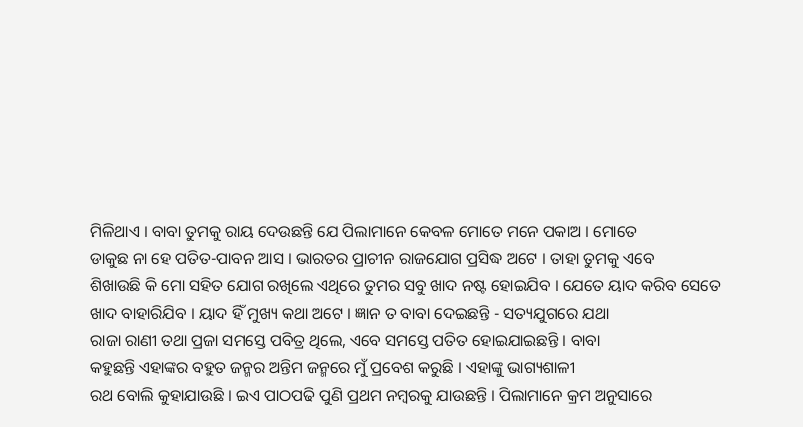ମିଳିଥାଏ । ବାବା ତୁମକୁ ରାୟ ଦେଉଛନ୍ତି ଯେ ପିଲାମାନେ କେବଳ ମୋତେ ମନେ ପକାଅ । ମୋତେ
ଡାକୁଛ ନା ହେ ପତିତ-ପାବନ ଆସ । ଭାରତର ପ୍ରାଚୀନ ରାଜଯୋଗ ପ୍ରସିଦ୍ଧ ଅଟେ । ତାହା ତୁମକୁ ଏବେ
ଶିଖାଉଛି କି ମୋ ସହିତ ଯୋଗ ରଖିଲେ ଏଥିରେ ତୁମର ସବୁ ଖାଦ ନଷ୍ଟ ହୋଇଯିବ । ଯେତେ ୟାଦ କରିବ ସେତେ
ଖାଦ ବାହାରିଯିବ । ୟାଦ ହିଁ ମୁଖ୍ୟ କଥା ଅଟେ । ଜ୍ଞାନ ତ ବାବା ଦେଇଛନ୍ତି - ସତ୍ୟଯୁଗରେ ଯଥା
ରାଜା ରାଣୀ ତଥା ପ୍ରଜା ସମସ୍ତେ ପବିତ୍ର ଥିଲେ, ଏବେ ସମସ୍ତେ ପତିତ ହୋଇଯାଇଛନ୍ତି । ବାବା
କହୁଛନ୍ତି ଏହାଙ୍କର ବହୁତ ଜନ୍ମର ଅନ୍ତିମ ଜନ୍ମରେ ମୁଁ ପ୍ରବେଶ କରୁଛି । ଏହାଙ୍କୁ ଭାଗ୍ୟଶାଳୀ
ରଥ ବୋଲି କୁହାଯାଉଛି । ଇଏ ପାଠପଢି ପୁଣି ପ୍ରଥମ ନମ୍ବରକୁ ଯାଉଛନ୍ତି । ପିଲାମାନେ କ୍ରମ ଅନୁସାରେ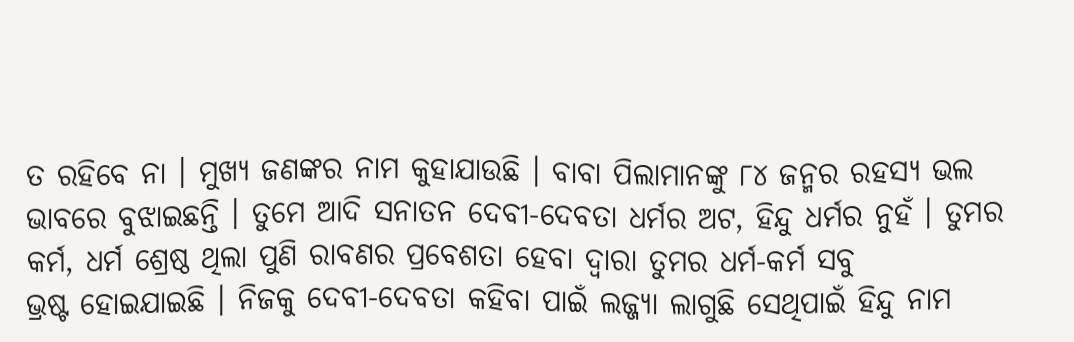ତ ରହିବେ ନା । ମୁଖ୍ୟ ଜଣଙ୍କର ନାମ କୁହାଯାଉଛି । ବାବା ପିଲାମାନଙ୍କୁ ୮୪ ଜନ୍ମର ରହସ୍ୟ ଭଲ
ଭାବରେ ବୁଝାଇଛନ୍ତି । ତୁମେ ଆଦି ସନାତନ ଦେବୀ-ଦେବତା ଧର୍ମର ଅଟ, ହିନ୍ଦୁ ଧର୍ମର ନୁହଁ । ତୁମର
କର୍ମ, ଧର୍ମ ଶ୍ରେଷ୍ଠ ଥିଲା ପୁଣି ରାବଣର ପ୍ରବେଶତା ହେବା ଦ୍ୱାରା ତୁମର ଧର୍ମ-କର୍ମ ସବୁ
ଭ୍ରଷ୍ଟ ହୋଇଯାଇଛି । ନିଜକୁ ଦେବୀ-ଦେବତା କହିବା ପାଇଁ ଲଜ୍ଜ୍ୟା ଲାଗୁଛି ସେଥିପାଇଁ ହିନ୍ଦୁ ନାମ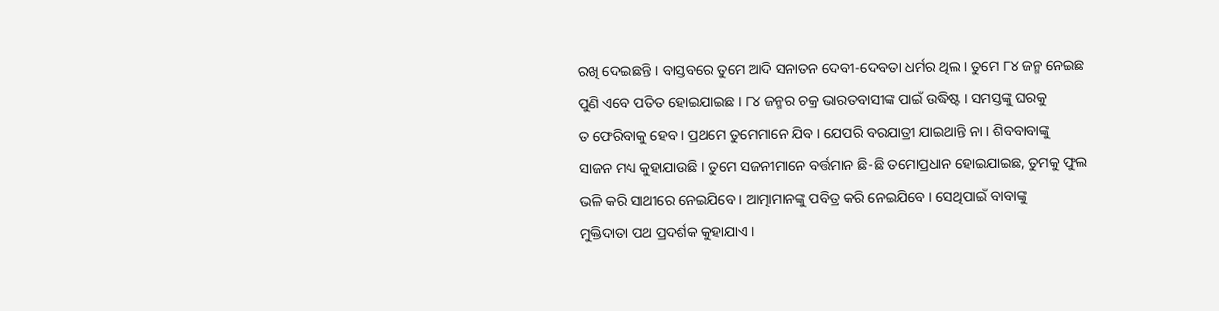ରଖି ଦେଇଛନ୍ତି । ବାସ୍ତବରେ ତୁମେ ଆଦି ସନାତନ ଦେବୀ-ଦେବତା ଧର୍ମର ଥିଲ । ତୁମେ ୮୪ ଜନ୍ମ ନେଇଛ
ପୁଣି ଏବେ ପତିତ ହୋଇଯାଇଛ । ୮୪ ଜନ୍ମର ଚକ୍ର ଭାରତବାସୀଙ୍କ ପାଇଁ ଉଦ୍ଧିଷ୍ଟ । ସମସ୍ତଙ୍କୁ ଘରକୁ
ତ ଫେରିବାକୁ ହେବ । ପ୍ରଥମେ ତୁମେମାନେ ଯିବ । ଯେପରି ବରଯାତ୍ରୀ ଯାଇଥାନ୍ତି ନା । ଶିବବାବାଙ୍କୁ
ସାଜନ ମଧ୍ୟ କୁହାଯାଉଛି । ତୁମେ ସଜନୀମାନେ ବର୍ତ୍ତମାନ ଛି-ଛି ତମୋପ୍ରଧାନ ହୋଇଯାଇଛ, ତୁମକୁ ଫୁଲ
ଭଳି କରି ସାଥୀରେ ନେଇଯିବେ । ଆତ୍ମାମାନଙ୍କୁ ପବିତ୍ର କରି ନେଇଯିବେ । ସେଥିପାଇଁ ବାବାଙ୍କୁ
ମୁକ୍ତିଦାତା ପଥ ପ୍ରଦର୍ଶକ କୁହାଯାଏ ।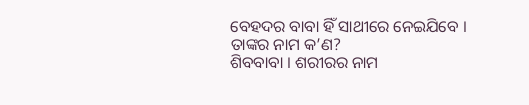ବେହଦର ବାବା ହିଁ ସାଥୀରେ ନେଇଯିବେ । ତାଙ୍କର ନାମ କ’ଣ?
ଶିବବାବା । ଶରୀରର ନାମ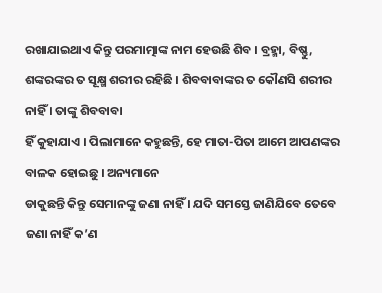ରଖାଯାଇଥାଏ କିନ୍ତୁ ପରମାତ୍ମାଙ୍କ ନାମ ହେଉଛି ଶିବ । ବ୍ରହ୍ମା, ବିଷ୍ଣୁ,
ଶଙ୍କରଙ୍କର ତ ସୂକ୍ଷ୍ମ ଶରୀର ରହିଛି । ଶିବବାବାଙ୍କର ତ କୌଣସି ଶରୀର ନାହିଁ । ତାଙ୍କୁ ଶିବବାବା
ହିଁ କୁହାଯାଏ । ପିଲାମାନେ କହୁଛନ୍ତି, ହେ ମାତା-ପିତା ଆମେ ଆପଣଙ୍କର ବାଳକ ହୋଇଛୁ । ଅନ୍ୟମାନେ
ଡାକୁଛନ୍ତି କିନ୍ତୁ ସେମାନଙ୍କୁ ଜଣା ନାହିଁ । ଯଦି ସମସ୍ତେ ଜାଣିଯିବେ ତେବେ ଜଣା ନାହିଁ କ’ଣ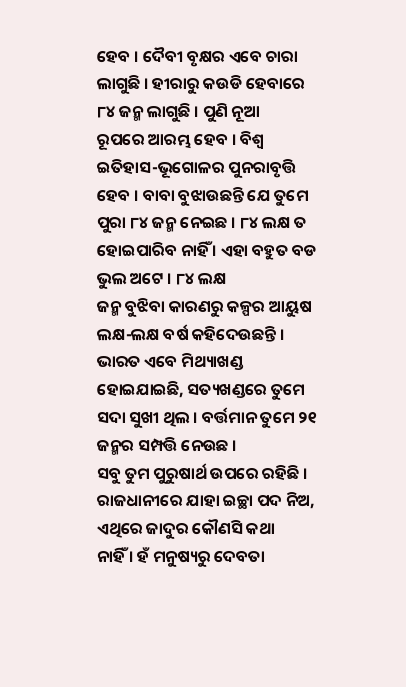ହେବ । ଦୈବୀ ବୃକ୍ଷର ଏବେ ଚାରା ଲାଗୁଛି । ହୀରାରୁ କଉଡି ହେବାରେ ୮୪ ଜନ୍ମ ଲାଗୁଛି । ପୁଣି ନୂଆ
ରୂପରେ ଆରମ୍ଭ ହେବ । ବିଶ୍ୱ ଇତିହାସ-ଭୂଗୋଳର ପୁନରାବୃତ୍ତି ହେବ । ବାବା ବୁଝାଉଛନ୍ତି ଯେ ତୁମେ
ପୁରା ୮୪ ଜନ୍ମ ନେଇଛ । ୮୪ ଲକ୍ଷ ତ ହୋଇପାରିବ ନାହିଁ । ଏହା ବହୁତ ବଡ ଭୁଲ ଅଟେ । ୮୪ ଲକ୍ଷ
ଜନ୍ମ ବୁଝିବା କାରଣରୁ କଳ୍ପର ଆୟୁଷ ଲକ୍ଷ-ଲକ୍ଷ ବର୍ଷ କହିଦେଉଛନ୍ତି । ଭାରତ ଏବେ ମିଥ୍ୟାଖଣ୍ଡ
ହୋଇଯାଇଛି, ସତ୍ୟଖଣ୍ଡରେ ତୁମେ ସଦା ସୁଖୀ ଥିଲ । ବର୍ତ୍ତମାନ ତୁମେ ୨୧ ଜନ୍ମର ସମ୍ପତ୍ତି ନେଉଛ ।
ସବୁ ତୁମ ପୁରୁଷାର୍ଥ ଉପରେ ରହିଛି । ରାଜଧାନୀରେ ଯାହା ଇଚ୍ଛା ପଦ ନିଅ, ଏଥିରେ ଜାଦୁର କୌଣସି କଥା
ନାହିଁ । ହଁ ମନୁଷ୍ୟରୁ ଦେବତା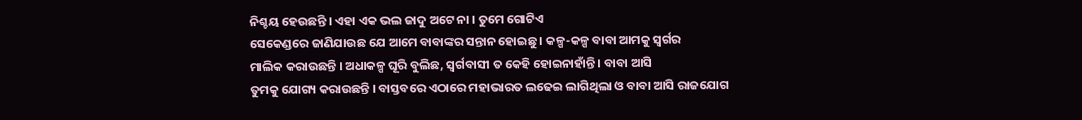ନିଶ୍ଚୟ ହେଉଛନ୍ତି । ଏହା ଏକ ଭଲ ଜାଦୁ ଅଟେ ନା । ତୁମେ ଗୋଟିଏ
ସେକେଣ୍ଡରେ ଜାଣିଯାଉଛ ଯେ ଆମେ ବାବାଙ୍କର ସନ୍ତାନ ହୋଇଛୁ । କଳ୍ପ-କଳ୍ପ ବାବା ଆମକୁ ସ୍ୱର୍ଗର
ମାଲିକ କରାଉଛନ୍ତି । ଅଧାକଳ୍ପ ଘୂରି ବୁଲିଛ, ସ୍ୱର୍ଗବାସୀ ତ କେହି ହୋଇନାହାଁନ୍ତି । ବାବା ଆସି
ତୁମକୁ ଯୋଗ୍ୟ କରାଉଛନ୍ତି । ବାସ୍ତବରେ ଏଠାରେ ମହାଭାରତ ଲଢେଇ ଲାଗିଥିଲା ଓ ବାବା ଆସି ରାଜଯୋଗ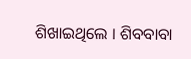ଶିଖାଇଥିଲେ । ଶିବବାବା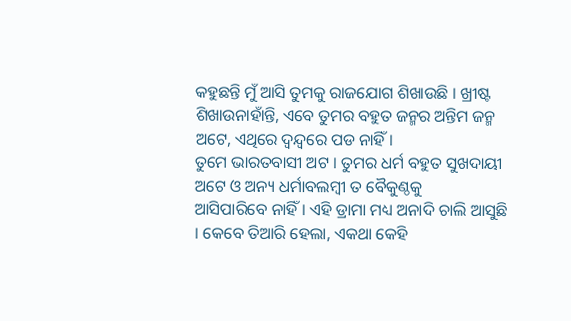କହୁଛନ୍ତି ମୁଁ ଆସି ତୁମକୁ ରାଜଯୋଗ ଶିଖାଉଛି । ଖ୍ରୀଷ୍ଟ
ଶିଖାଉନାହାଁନ୍ତି, ଏବେ ତୁମର ବହୁତ ଜନ୍ମର ଅନ୍ତିମ ଜନ୍ମ ଅଟେ, ଏଥିରେ ଦ୍ୱନ୍ଦ୍ୱରେ ପଡ ନାହିଁ ।
ତୁମେ ଭାରତବାସୀ ଅଟ । ତୁମର ଧର୍ମ ବହୁତ ସୁଖଦାୟୀ ଅଟେ ଓ ଅନ୍ୟ ଧର୍ମାବଲମ୍ବୀ ତ ବୈକୁଣ୍ଠକୁ
ଆସିପାରିବେ ନାହିଁ । ଏହି ଡ୍ରାମା ମଧ୍ୟ ଅନାଦି ଚାଲି ଆସୁଛି । କେବେ ତିଆରି ହେଲା, ଏକଥା କେହି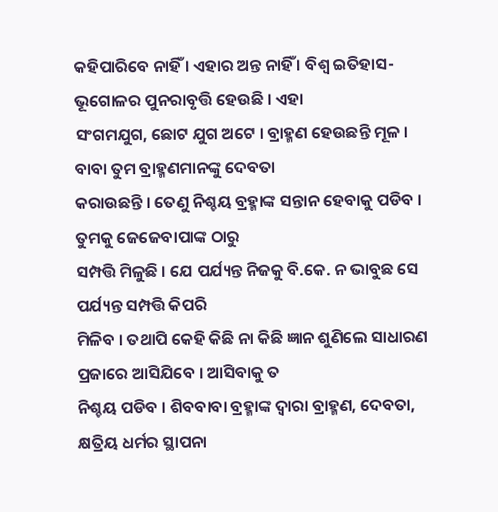କହିପାରିବେ ନାହିଁ । ଏହାର ଅନ୍ତ ନାହିଁ । ବିଶ୍ୱ ଇତିହାସ-ଭୂଗୋଳର ପୁନରାବୃତ୍ତି ହେଉଛି । ଏହା
ସଂଗମଯୁଗ, ଛୋଟ ଯୁଗ ଅଟେ । ବ୍ରାହ୍ମଣ ହେଉଛନ୍ତି ମୂଳ । ବାବା ତୁମ ବ୍ରାହ୍ମଣମାନଙ୍କୁ ଦେବତା
କରାଉଛନ୍ତି । ତେଣୁ ନିଶ୍ଚୟ ବ୍ରହ୍ମାଙ୍କ ସନ୍ତାନ ହେବାକୁ ପଡିବ । ତୁମକୁ ଜେଜେବାପାଙ୍କ ଠାରୁ
ସମ୍ପତ୍ତି ମିଳୁଛି । ଯେ ପର୍ଯ୍ୟନ୍ତ ନିଜକୁ ବି.କେ. ନ ଭାବୁଛ ସେ ପର୍ଯ୍ୟନ୍ତ ସମ୍ପତ୍ତି କିପରି
ମିଳିବ । ତଥାପି କେହି କିଛି ନା କିଛି ଜ୍ଞାନ ଶୁଣିଲେ ସାଧାରଣ ପ୍ରଜାରେ ଆସିଯିବେ । ଆସିବାକୁ ତ
ନିଶ୍ଚୟ ପଡିବ । ଶିବବାବା ବ୍ରହ୍ମାଙ୍କ ଦ୍ୱାରା ବ୍ରାହ୍ମଣ, ଦେବତା, କ୍ଷତ୍ରିୟ ଧର୍ମର ସ୍ଥାପନା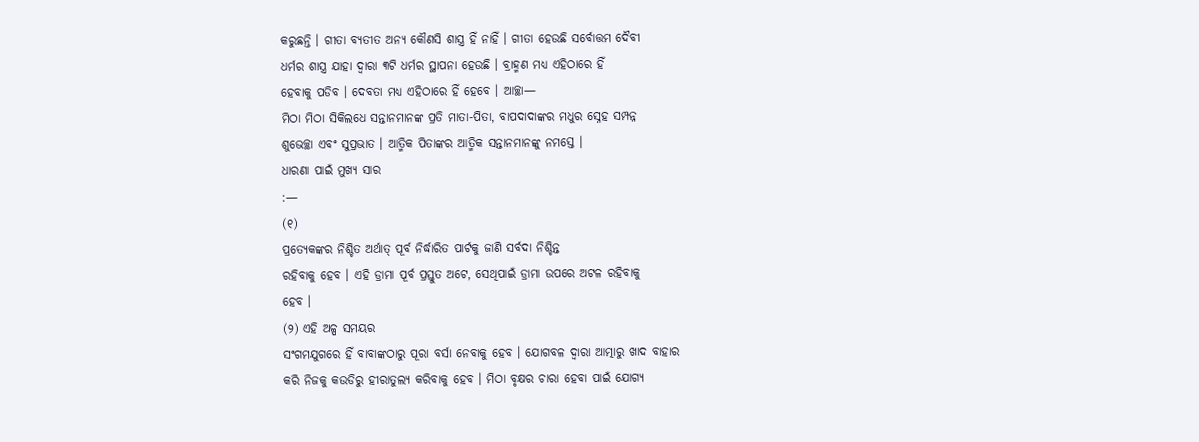କରୁଛନ୍ତି । ଗୀତା ବ୍ୟତୀତ ଅନ୍ୟ କୌଣସି ଶାସ୍ତ୍ର ହିଁ ନାହିଁ । ଗୀତା ହେଉଛି ସର୍ବୋତ୍ତମ ଦୈବୀ
ଧର୍ମର ଶାସ୍ତ୍ର ଯାହା ଦ୍ୱାରା ୩ଟି ଧର୍ମର ସ୍ଥାପନା ହେଉଛି । ବ୍ରାହ୍ମଣ ମଧ୍ୟ ଏହିଠାରେ ହିଁ
ହେବାକୁ ପଡିବ । ଦେବତା ମଧ୍ୟ ଏହିଠାରେ ହିଁ ହେବେ । ଆଚ୍ଛା—
ମିଠା ମିଠା ସିକିଲଧେ ସନ୍ତାନମାନଙ୍କ ପ୍ରତି ମାତା-ପିତା, ବାପଦାଦାଙ୍କର ମଧୁର ସ୍ନେହ ସମ୍ପନ୍ନ
ଶୁଭେଚ୍ଛା ଏବଂ ସୁପ୍ରଭାତ । ଆତ୍ମିକ ପିତାଙ୍କର ଆତ୍ମିକ ସନ୍ତାନମାନଙ୍କୁ ନମସ୍ତେ ।
ଧାରଣା ପାଇଁ ମୁଖ୍ୟ ସାର
:—
(୧)
ପ୍ରତ୍ୟେକଙ୍କର ନିଶ୍ଚିତ ଅର୍ଥାତ୍ ପୂର୍ବ ନିର୍ଦ୍ଧାରିତ ପାର୍ଟକୁ ଜାଣି ସର୍ବଦା ନିଶ୍ଚିନ୍ତ
ରହିବାକୁ ହେବ । ଏହି ଡ୍ରାମା ପୂର୍ବ ପ୍ରସ୍ତୁତ ଅଟେ, ସେଥିପାଇଁ ଡ୍ରାମା ଉପରେ ଅଟଳ ରହିବାକୁ
ହେବ ।
(୨) ଏହି ଅଳ୍ପ ସମୟର
ସଂଗମଯୁଗରେ ହିଁ ବାବାଙ୍କଠାରୁ ପୂରା ବର୍ସା ନେବାକୁ ହେବ । ଯୋଗବଳ ଦ୍ୱାରା ଆତ୍ମାରୁ ଖାଦ ବାହାର
କରି ନିଜକୁ କଉଡିରୁ ହୀରାତୁଲ୍ୟ କରିବାକୁ ହେବ । ମିଠା ବୃକ୍ଷର ଚାରା ହେବା ପାଇଁ ଯୋଗ୍ୟ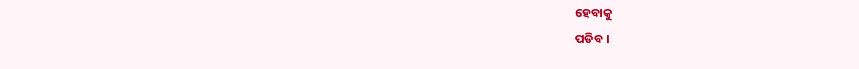ହେବାକୁ
ପଡିବ ।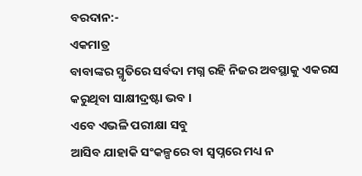ବରଦାନ:-
ଏକମାତ୍ର
ବାବାଙ୍କର ସ୍ମୃତିରେ ସର୍ବଦା ମଗ୍ନ ରହି ନିଜର ଅବସ୍ଥାକୁ ଏକରସ କରୁଥିବା ସାକ୍ଷୀଦ୍ରଷ୍ଟା ଭବ ।
ଏବେ ଏଭଳି ପରୀକ୍ଷା ସବୁ
ଆସିବ ଯାହାକି ସଂକଳ୍ପରେ ବା ସ୍ୱପ୍ନରେ ମଧ୍ୟ ନ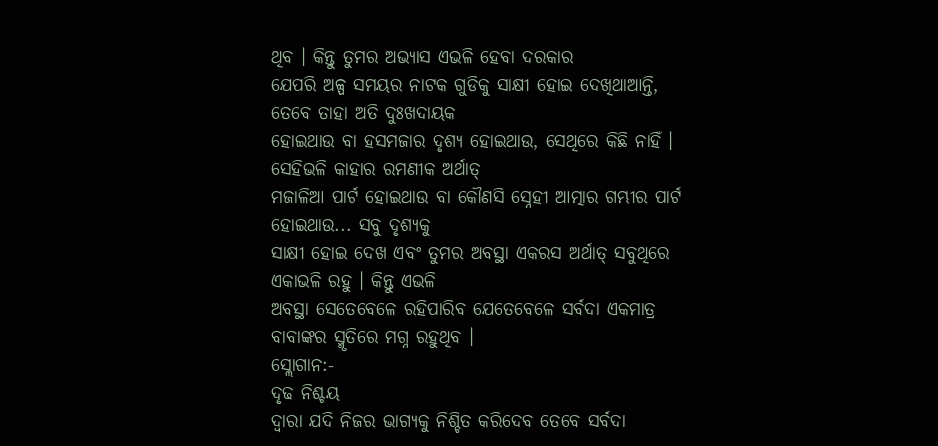ଥିବ । କିନ୍ତୁ ତୁମର ଅଭ୍ୟାସ ଏଭଳି ହେବା ଦରକାର
ଯେପରି ଅଳ୍ପ ସମୟର ନାଟକ ଗୁଡିକୁ ସାକ୍ଷୀ ହୋଇ ଦେଖିଥାଆନ୍ତି, ତେବେ ତାହା ଅତି ଦୁଃଖଦାୟକ
ହୋଇଥାଉ ବା ହସମଜାର ଦୃଶ୍ୟ ହୋଇଥାଉ, ସେଥିରେ କିଛି ନାହିଁ । ସେହିଭଳି କାହାର ରମଣୀକ ଅର୍ଥାତ୍
ମଜାଳିଆ ପାର୍ଟ ହୋଇଥାଉ ବା କୌଣସି ସ୍ନେହୀ ଆତ୍ମାର ଗମ୍ଭୀର ପାର୍ଟ ହୋଇଥାଉ... ସବୁ ଦୃଶ୍ୟକୁ
ସାକ୍ଷୀ ହୋଇ ଦେଖ ଏବଂ ତୁମର ଅବସ୍ଥା ଏକରସ ଅର୍ଥାତ୍ ସବୁଥିରେ ଏକାଭଳି ରହୁ । କିନ୍ତୁ ଏଭଳି
ଅବସ୍ଥା ସେତେବେଳେ ରହିପାରିବ ଯେତେବେଳେ ସର୍ବଦା ଏକମାତ୍ର ବାବାଙ୍କର ସ୍ମୃତିରେ ମଗ୍ନ ରହୁଥିବ ।
ସ୍ଲୋଗାନ:-
ଦୃଢ ନିଶ୍ଚୟ
ଦ୍ୱାରା ଯଦି ନିଜର ଭାଗ୍ୟକୁ ନିଶ୍ଚିତ କରିଦେବ ତେବେ ସର୍ବଦା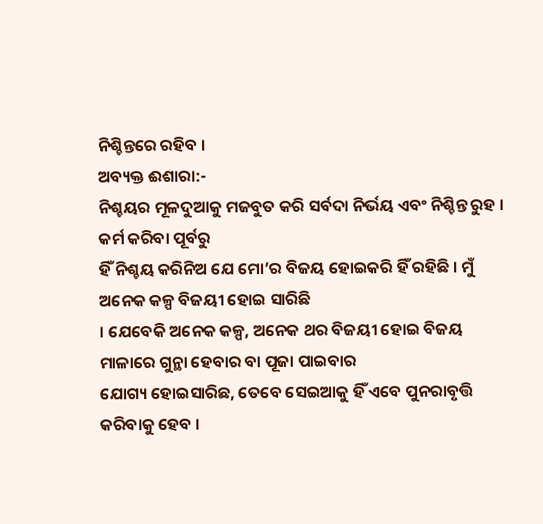ନିଶ୍ଚିନ୍ତରେ ରହିବ ।
ଅବ୍ୟକ୍ତ ଈଶାରା:-
ନିଶ୍ଚୟର ମୂଳଦୁଆକୁ ମଜବୁତ କରି ସର୍ବଦା ନିର୍ଭୟ ଏବଂ ନିଶ୍ଚିନ୍ତ ରୁହ ।
କର୍ମ କରିବା ପୂର୍ବରୁ
ହିଁ ନିଶ୍ଚୟ କରିନିଅ ଯେ ମୋ’ର ବିଜୟ ହୋଇକରି ହିଁ ରହିଛି । ମୁଁ ଅନେକ କଳ୍ପ ବିଜୟୀ ହୋଇ ସାରିଛି
। ଯେବେକି ଅନେକ କଳ୍ପ, ଅନେକ ଥର ବିଜୟୀ ହୋଇ ବିଜୟ ମାଳାରେ ଗୁନ୍ଥା ହେବାର ବା ପୂଜା ପାଇବାର
ଯୋଗ୍ୟ ହୋଇସାରିଛ, ତେବେ ସେଇଆକୁ ହିଁ ଏବେ ପୁନରାବୃତ୍ତି କରିବାକୁ ହେବ ।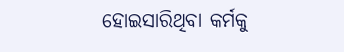ହୋଇସାରିଥିବା କର୍ମକୁ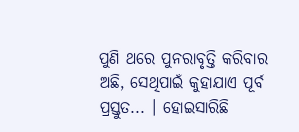ପୁଣି ଥରେ ପୁନରାବୃତ୍ତି କରିବାର ଅଛି, ସେଥିପାଇଁ କୁହାଯାଏ ପୂର୍ବ ପ୍ରସ୍ତୁତ... । ହୋଇସାରିଛି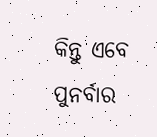କିନ୍ତୁ ଏବେ ପୁନର୍ବାର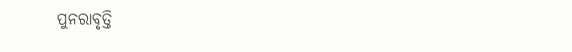ପୁନରାବୃତ୍ତି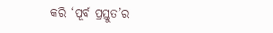କରି ‘ପୂର୍ବ ପ୍ରସ୍ତୁତ’ର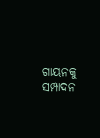ଗାୟନକୁ ସମ୍ପାଦନ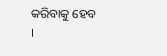କରିବାକୁ ହେବ
।